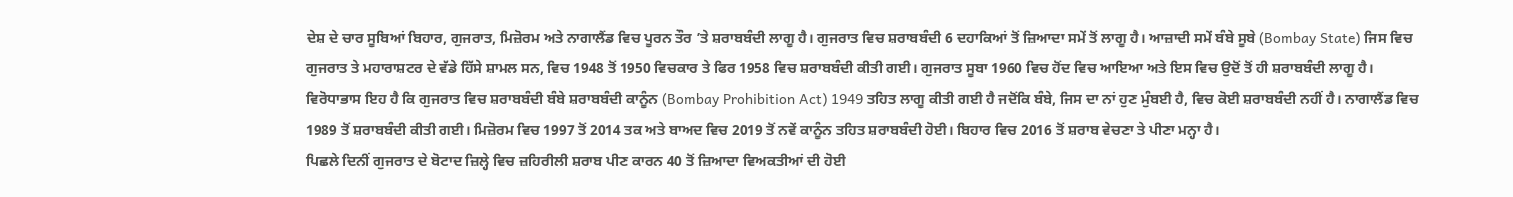ਦੇਸ਼ ਦੇ ਚਾਰ ਸੂਬਿਆਂ ਬਿਹਾਰ, ਗੁਜਰਾਤ, ਮਿਜ਼ੋਰਮ ਅਤੇ ਨਾਗਾਲੈਂਡ ਵਿਚ ਪੂਰਨ ਤੌਰ ’ਤੇ ਸ਼ਰਾਬਬੰਦੀ ਲਾਗੂ ਹੈ। ਗੁਜਰਾਤ ਵਿਚ ਸ਼ਰਾਬਬੰਦੀ 6 ਦਹਾਕਿਆਂ ਤੋਂ ਜ਼ਿਆਦਾ ਸਮੇਂ ਤੋਂ ਲਾਗੂ ਹੈ। ਆਜ਼ਾਦੀ ਸਮੇਂ ਬੰਬੇ ਸੂਬੇ (Bombay State) ਜਿਸ ਵਿਚ ਗੁਜਰਾਤ ਤੇ ਮਹਾਰਾਸ਼ਟਰ ਦੇ ਵੱਡੇ ਹਿੱਸੇ ਸ਼ਾਮਲ ਸਨ, ਵਿਚ 1948 ਤੋਂ 1950 ਵਿਚਕਾਰ ਤੇ ਫਿਰ 1958 ਵਿਚ ਸ਼ਰਾਬਬੰਦੀ ਕੀਤੀ ਗਈ। ਗੁਜਰਾਤ ਸੂਬਾ 1960 ਵਿਚ ਹੋਂਦ ਵਿਚ ਆਇਆ ਅਤੇ ਇਸ ਵਿਚ ਉਦੋਂ ਤੋਂ ਹੀ ਸ਼ਰਾਬਬੰਦੀ ਲਾਗੂ ਹੈ। ਵਿਰੋਧਾਭਾਸ ਇਹ ਹੈ ਕਿ ਗੁਜਰਾਤ ਵਿਚ ਸ਼ਰਾਬਬੰਦੀ ਬੰਬੇ ਸ਼ਰਾਬਬੰਦੀ ਕਾਨੂੰਨ (Bombay Prohibition Act) 1949 ਤਹਿਤ ਲਾਗੂ ਕੀਤੀ ਗਈ ਹੈ ਜਦੋਂਕਿ ਬੰਬੇ, ਜਿਸ ਦਾ ਨਾਂ ਹੁਣ ਮੁੰਬਈ ਹੈ, ਵਿਚ ਕੋਈ ਸ਼ਰਾਬਬੰਦੀ ਨਹੀਂ ਹੈ। ਨਾਗਾਲੈਂਡ ਵਿਚ 1989 ਤੋਂ ਸ਼ਰਾਬਬੰਦੀ ਕੀਤੀ ਗਈ। ਮਿਜ਼ੋਰਮ ਵਿਚ 1997 ਤੋਂ 2014 ਤਕ ਅਤੇ ਬਾਅਦ ਵਿਚ 2019 ਤੋਂ ਨਵੇਂ ਕਾਨੂੰਨ ਤਹਿਤ ਸ਼ਰਾਬਬੰਦੀ ਹੋਈ। ਬਿਹਾਰ ਵਿਚ 2016 ਤੋਂ ਸ਼ਰਾਬ ਵੇਚਣਾ ਤੇ ਪੀਣਾ ਮਨ੍ਹਾ ਹੈ।
ਪਿਛਲੇ ਦਿਨੀਂ ਗੁਜਰਾਤ ਦੇ ਬੋਟਾਦ ਜ਼ਿਲ੍ਹੇ ਵਿਚ ਜ਼ਹਿਰੀਲੀ ਸ਼ਰਾਬ ਪੀਣ ਕਾਰਨ 40 ਤੋਂ ਜ਼ਿਆਦਾ ਵਿਅਕਤੀਆਂ ਦੀ ਹੋਈ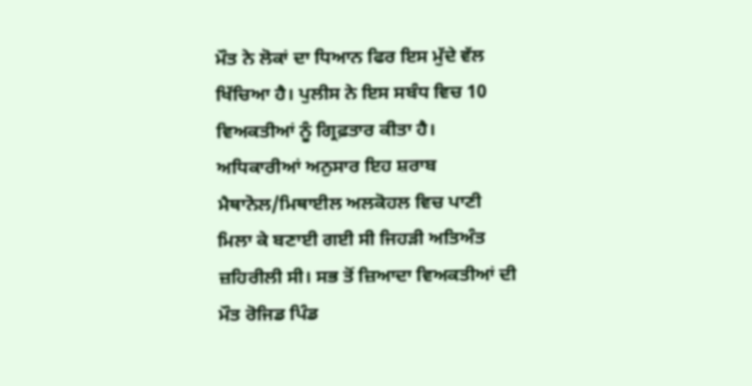ਮੌਤ ਨੇ ਲੋਕਾਂ ਦਾ ਧਿਆਨ ਫਿਰ ਇਸ ਮੁੱਦੇ ਵੱਲ ਖਿੱਚਿਆ ਹੈ। ਪੁਲੀਸ ਨੇ ਇਸ ਸਬੰਧ ਵਿਚ 10 ਵਿਅਕਤੀਆਂ ਨੂੰ ਗ੍ਰਿਫ਼ਤਾਰ ਕੀਤਾ ਹੈ। ਅਧਿਕਾਰੀਆਂ ਅਨੁਸਾਰ ਇਹ ਸ਼ਰਾਬ ਮੈਥਾਨੋਲ/ਮਿਥਾਈਲ ਅਲਕੋਹਲ ਵਿਚ ਪਾਣੀ ਮਿਲਾ ਕੇ ਬਣਾਈ ਗਈ ਸੀ ਜਿਹੜੀ ਅਤਿਅੰਤ ਜ਼ਹਿਰੀਲੀ ਸੀ। ਸਭ ਤੋਂ ਜ਼ਿਆਦਾ ਵਿਅਕਤੀਆਂ ਦੀ ਮੌਤ ਰੋਜਿਡ ਪਿੰਡ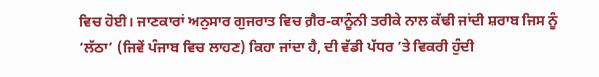ਵਿਚ ਹੋਈ। ਜਾਣਕਾਰਾਂ ਅਨੁਸਾਰ ਗੁਜਰਾਤ ਵਿਚ ਗ਼ੈਰ-ਕਾਨੂੰਨੀ ਤਰੀਕੇ ਨਾਲ ਕੱਢੀ ਜਾਂਦੀ ਸ਼ਰਾਬ ਜਿਸ ਨੂੰ ‘ਲੱਠਾ’ (ਜਿਵੇਂ ਪੰਜਾਬ ਵਿਚ ਲਾਹਣ) ਕਿਹਾ ਜਾਂਦਾ ਹੈ, ਦੀ ਵੱਡੀ ਪੱਧਰ ’ਤੇ ਵਿਕਰੀ ਹੁੰਦੀ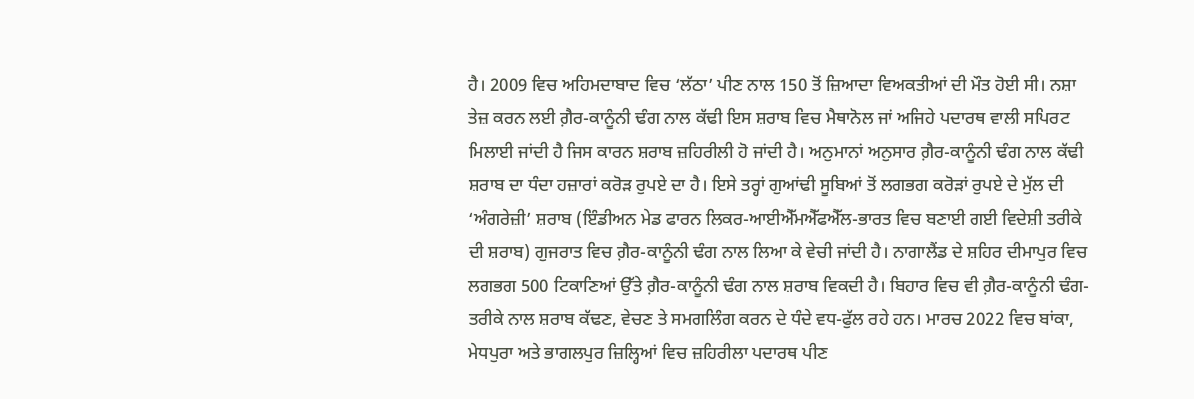ਹੈ। 2009 ਵਿਚ ਅਹਿਮਦਾਬਾਦ ਵਿਚ ‘ਲੱਠਾ’ ਪੀਣ ਨਾਲ 150 ਤੋਂ ਜ਼ਿਆਦਾ ਵਿਅਕਤੀਆਂ ਦੀ ਮੌਤ ਹੋਈ ਸੀ। ਨਸ਼ਾ ਤੇਜ਼ ਕਰਨ ਲਈ ਗ਼ੈਰ-ਕਾਨੂੰਨੀ ਢੰਗ ਨਾਲ ਕੱਢੀ ਇਸ ਸ਼ਰਾਬ ਵਿਚ ਮੈਥਾਨੋਲ ਜਾਂ ਅਜਿਹੇ ਪਦਾਰਥ ਵਾਲੀ ਸਪਿਰਟ ਮਿਲਾਈ ਜਾਂਦੀ ਹੈ ਜਿਸ ਕਾਰਨ ਸ਼ਰਾਬ ਜ਼ਹਿਰੀਲੀ ਹੋ ਜਾਂਦੀ ਹੈ। ਅਨੁਮਾਨਾਂ ਅਨੁਸਾਰ ਗ਼ੈਰ-ਕਾਨੂੰਨੀ ਢੰਗ ਨਾਲ ਕੱਢੀ ਸ਼ਰਾਬ ਦਾ ਧੰਦਾ ਹਜ਼ਾਰਾਂ ਕਰੋੜ ਰੁਪਏ ਦਾ ਹੈ। ਇਸੇ ਤਰ੍ਹਾਂ ਗੁਆਂਢੀ ਸੂਬਿਆਂ ਤੋਂ ਲਗਭਗ ਕਰੋੜਾਂ ਰੁਪਏ ਦੇ ਮੁੱਲ ਦੀ ‘ਅੰਗਰੇਜ਼ੀ’ ਸ਼ਰਾਬ (ਇੰਡੀਅਨ ਮੇਡ ਫਾਰਨ ਲਿਕਰ-ਆਈਐੱਮਐੱਫਐੱਲ-ਭਾਰਤ ਵਿਚ ਬਣਾਈ ਗਈ ਵਿਦੇਸ਼ੀ ਤਰੀਕੇ ਦੀ ਸ਼ਰਾਬ) ਗੁਜਰਾਤ ਵਿਚ ਗ਼ੈਰ-ਕਾਨੂੰਨੀ ਢੰਗ ਨਾਲ ਲਿਆ ਕੇ ਵੇਚੀ ਜਾਂਦੀ ਹੈ। ਨਾਗਾਲੈਂਡ ਦੇ ਸ਼ਹਿਰ ਦੀਮਾਪੁਰ ਵਿਚ ਲਗਭਗ 500 ਟਿਕਾਣਿਆਂ ਉੱਤੇ ਗ਼ੈਰ-ਕਾਨੂੰਨੀ ਢੰਗ ਨਾਲ ਸ਼ਰਾਬ ਵਿਕਦੀ ਹੈ। ਬਿਹਾਰ ਵਿਚ ਵੀ ਗ਼ੈਰ-ਕਾਨੂੰਨੀ ਢੰਗ-ਤਰੀਕੇ ਨਾਲ ਸ਼ਰਾਬ ਕੱਢਣ, ਵੇਚਣ ਤੇ ਸਮਗਲਿੰਗ ਕਰਨ ਦੇ ਧੰਦੇ ਵਧ-ਫੁੱਲ ਰਹੇ ਹਨ। ਮਾਰਚ 2022 ਵਿਚ ਬਾਂਕਾ, ਮੇਧਪੁਰਾ ਅਤੇ ਭਾਗਲਪੁਰ ਜ਼ਿਲ੍ਹਿਆਂ ਵਿਚ ਜ਼ਹਿਰੀਲਾ ਪਦਾਰਥ ਪੀਣ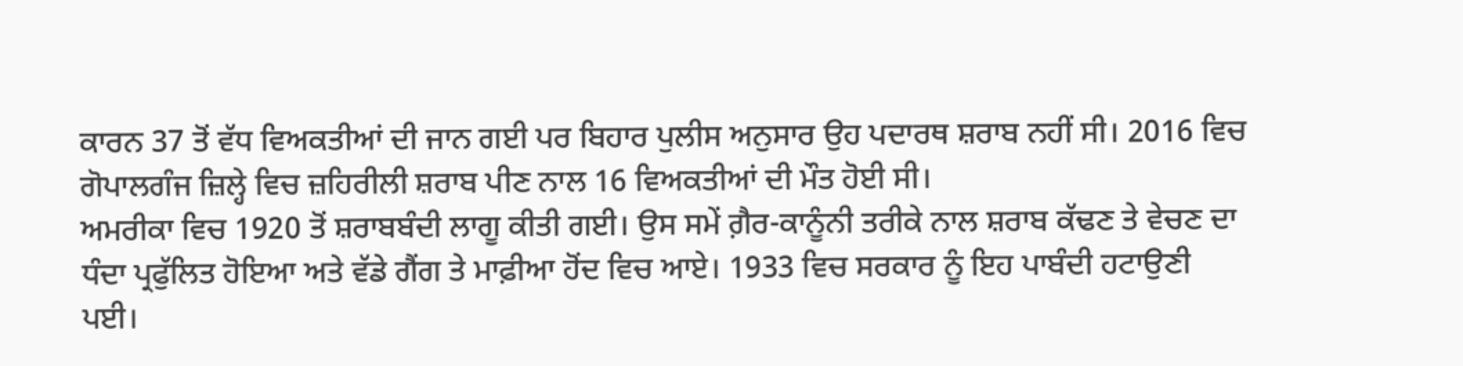ਕਾਰਨ 37 ਤੋਂ ਵੱਧ ਵਿਅਕਤੀਆਂ ਦੀ ਜਾਨ ਗਈ ਪਰ ਬਿਹਾਰ ਪੁਲੀਸ ਅਨੁਸਾਰ ਉਹ ਪਦਾਰਥ ਸ਼ਰਾਬ ਨਹੀਂ ਸੀ। 2016 ਵਿਚ ਗੋਪਾਲਗੰਜ ਜ਼ਿਲ੍ਹੇ ਵਿਚ ਜ਼ਹਿਰੀਲੀ ਸ਼ਰਾਬ ਪੀਣ ਨਾਲ 16 ਵਿਅਕਤੀਆਂ ਦੀ ਮੌਤ ਹੋਈ ਸੀ।
ਅਮਰੀਕਾ ਵਿਚ 1920 ਤੋਂ ਸ਼ਰਾਬਬੰਦੀ ਲਾਗੂ ਕੀਤੀ ਗਈ। ਉਸ ਸਮੇਂ ਗ਼ੈਰ-ਕਾਨੂੰਨੀ ਤਰੀਕੇ ਨਾਲ ਸ਼ਰਾਬ ਕੱਢਣ ਤੇ ਵੇਚਣ ਦਾ ਧੰਦਾ ਪ੍ਰਫੁੱਲਿਤ ਹੋਇਆ ਅਤੇ ਵੱਡੇ ਗੈਂਗ ਤੇ ਮਾਫ਼ੀਆ ਹੋਂਦ ਵਿਚ ਆਏ। 1933 ਵਿਚ ਸਰਕਾਰ ਨੂੰ ਇਹ ਪਾਬੰਦੀ ਹਟਾਉਣੀ ਪਈ।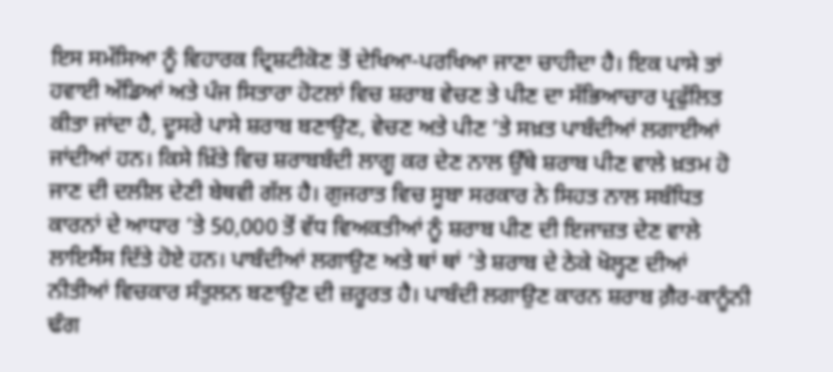ਇਸ ਸਮੱਸਿਆ ਨੂੰ ਵਿਹਾਰਕ ਦ੍ਰਿਸ਼ਟੀਕੋਣ ਤੋਂ ਦੇਖਿਆ-ਪਰਖਿਆ ਜਾਣਾ ਚਾਹੀਦਾ ਹੈ। ਇਕ ਪਾਸੇ ਤਾਂ ਹਵਾਈ ਅੱਡਿਆਂ ਅਤੇ ਪੰਜ ਸਿਤਾਰਾ ਹੋਟਲਾਂ ਵਿਚ ਸ਼ਰਾਬ ਵੇਚਣ ਤੇ ਪੀਣ ਦਾ ਸੱਭਿਆਚਾਰ ਪ੍ਰਫੁੱਲਿਤ ਕੀਤਾ ਜਾਂਦਾ ਹੈ, ਦੂਸਰੇ ਪਾਸੇ ਸ਼ਰਾਬ ਬਣਾਉਣ, ਵੇਚਣ ਅਤੇ ਪੀਣ ’ਤੇ ਸਖ਼ਤ ਪਾਬੰਦੀਆਂ ਲਗਾਈਆਂ ਜਾਂਦੀਆਂ ਹਨ। ਕਿਸੇ ਖ਼ਿੱਤੇ ਵਿਚ ਸ਼ਰਾਬਬੰਦੀ ਲਾਗੂ ਕਰ ਦੇਣ ਨਾਲ ਉੱਥੇ ਸ਼ਰਾਬ ਪੀਣ ਵਾਲੇ ਖ਼ਤਮ ਹੋ ਜਾਣ ਦੀ ਦਲੀਲ ਦੇਣੀ ਬੇਥਵੀ ਗੱਲ ਹੈ। ਗੁਜਰਾਤ ਵਿਚ ਸੂਬਾ ਸਰਕਾਰ ਨੇ ਸਿਹਤ ਨਾਲ ਸਬੰਧਿਤ ਕਾਰਨਾਂ ਦੇ ਆਧਾਰ ’ਤੇ 50,000 ਤੋਂ ਵੱਧ ਵਿਅਕਤੀਆਂ ਨੂੰ ਸ਼ਰਾਬ ਪੀਣ ਦੀ ਇਜਾਜ਼ਤ ਦੇਣ ਵਾਲੇ ਲਾਇਸੈਂਸ ਦਿੱਤੇ ਹੋਏ ਹਨ। ਪਾਬੰਦੀਆਂ ਲਗਾਉਣ ਅਤੇ ਥਾਂ ਥਾਂ ’ਤੇ ਸ਼ਰਾਬ ਦੇ ਠੇਕੇ ਖੋਲ੍ਹਣ ਦੀਆਂ ਨੀਤੀਆਂ ਵਿਚਕਾਰ ਸੰਤੁਲਨ ਬਣਾਉਣ ਦੀ ਜ਼ਰੂਰਤ ਹੈ। ਪਾਬੰਦੀ ਲਗਾਉਣ ਕਾਰਨ ਸ਼ਰਾਬ ਗ਼ੈਰ-ਕਾਨੂੰਨੀ ਢੰਗ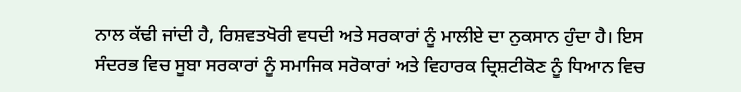ਨਾਲ ਕੱਢੀ ਜਾਂਦੀ ਹੈ, ਰਿਸ਼ਵਤਖੋਰੀ ਵਧਦੀ ਅਤੇ ਸਰਕਾਰਾਂ ਨੂੰ ਮਾਲੀਏ ਦਾ ਨੁਕਸਾਨ ਹੁੰਦਾ ਹੈ। ਇਸ ਸੰਦਰਭ ਵਿਚ ਸੂਬਾ ਸਰਕਾਰਾਂ ਨੂੰ ਸਮਾਜਿਕ ਸਰੋਕਾਰਾਂ ਅਤੇ ਵਿਹਾਰਕ ਦ੍ਰਿਸ਼ਟੀਕੋਣ ਨੂੰ ਧਿਆਨ ਵਿਚ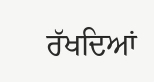ਰੱਖਦਿਆਂ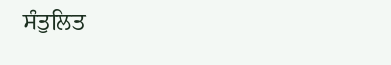ਸੰਤੁਲਿਤ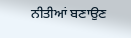ਨੀਤੀਆਂ ਬਣਾਉਣ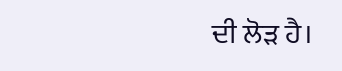ਦੀ ਲੋੜ ਹੈ।